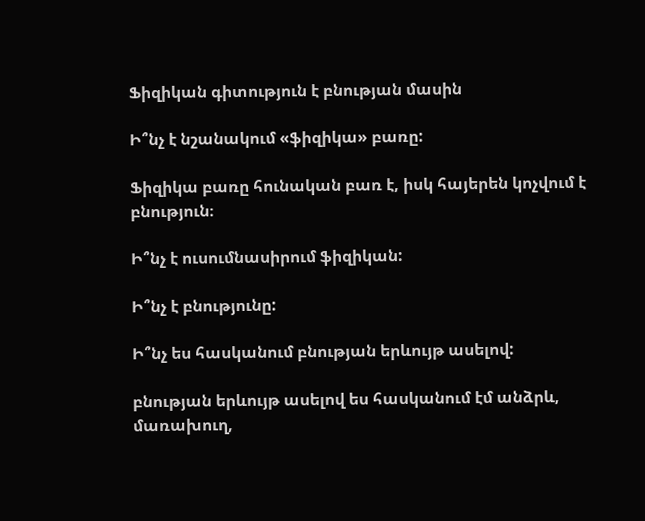Ֆիզիկան գիտություն է բնության մասին

Ի՞նչ է նշանակում «ֆիզիկա» բառը:

Ֆիզիկա բառը հունական բառ է, իսկ հայերեն կոչվում է բնություն։

Ի՞նչ է ուսումնասիրում ֆիզիկան:

Ի՞նչ է բնությունը:

Ի՞նչ ես հասկանում բնության երևույթ ասելով:

բնության երևույթ ասելով ես հասկանում էմ անձրև, մառախուղ,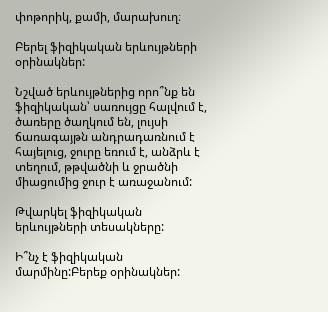փոթորիկ, քամի, մարախուղ։

Բերել ֆիզիկական երևույթների օրինակներ:

Նշված երևույթներից որո՞նք են ֆիզիկական՝ սառույցը հալվում է, ծառերը ծաղկում են, լույսի ճառագայթն անդրադառնում է հայելուց, ջուրը եռում է, անձրև է տեղում, թթվածնի և ջրածնի միացումից ջուր է առաջանում:

Թվարկել ֆիզիկական երևույթների տեսակները:

Ի՞նչ է ֆիզիկական մարմինը:Բերեք օրինակներ: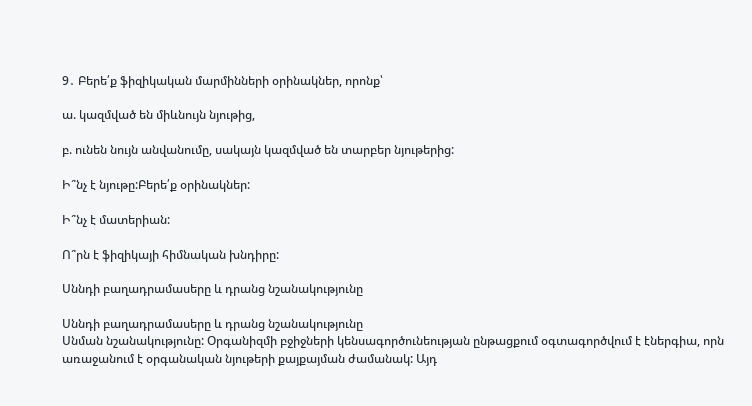9․ Բերե՛ք ֆիզիկական մարմինների օրինակներ, որոնք՝

ա. կազմված են միևնույն նյութից,

բ. ունեն նույն անվանումը, սակայն կազմված են տարբեր նյութերից:

Ի՞նչ է նյութը:Բերե՛ք օրինակներ:

Ի՞նչ է մատերիան:

Ո՞րն է ֆիզիկայի հիմնական խնդիրը:

Սննդի բաղադրամասերը և դրանց նշանակությունը

Սննդի բաղադրամասերը և դրանց նշանակությունը
Սնման նշանակությունը: Օրգանիզմի բջիջների կենսագործունեության ընթացքում օգտագործվում է էներգիա, որն առաջանում է օրգանական նյութերի քայքայման ժամանակ: Այդ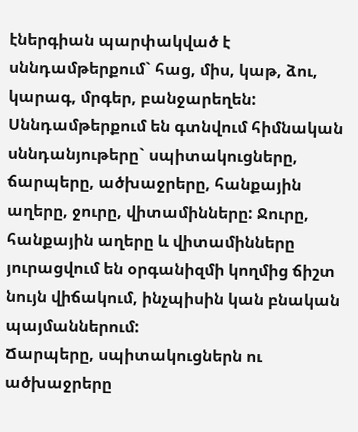էներգիան պարփակված է սննդամթերքում` հաց, միս, կաթ, ձու, կարագ, մրգեր, բանջարեղեն: Սննդամթերքում են գտնվում հիմնական սննդանյութերը` սպիտակուցները, ճարպերը, ածխաջրերը, հանքային աղերը, ջուրը, վիտամինները: Ջուրը, հանքային աղերը և վիտամինները յուրացվում են օրգանիզմի կողմից ճիշտ նույն վիճակում, ինչպիսին կան բնական պայմաններում:
Ճարպերը, սպիտակուցներն ու ածխաջրերը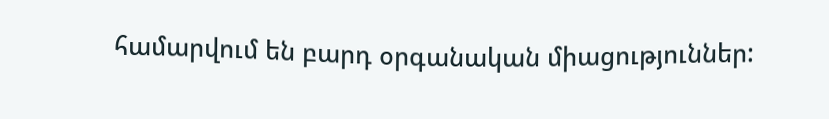համարվում են բարդ օրգանական միացություններ: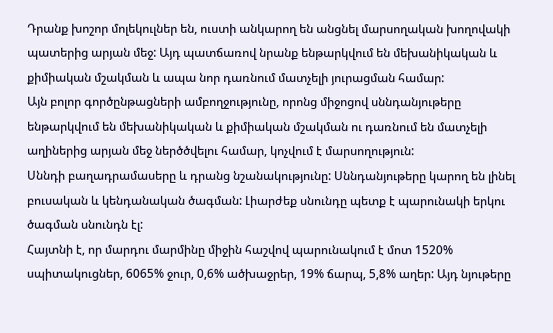Դրանք խոշոր մոլեկուլներ են, ուստի անկարող են անցնել մարսողական խողովակի պատերից արյան մեջ: Այդ պատճառով նրանք ենթարկվում են մեխանիկական և քիմիական մշակման և ապա նոր դառնում մատչելի յուրացման համար:
Այն բոլոր գործընթացների ամբողջությունը, որոնց միջոցով սննդանյութերը ենթարկվում են մեխանիկական և քիմիական մշակման ու դառնում են մատչելի աղիներից արյան մեջ ներծծվելու համար, կոչվում է մարսողություն:
Սննդի բաղադրամասերը և դրանց նշանակությունը: Սննդանյութերը կարող են լինել բուսական և կենդանական ծագման: Լիարժեք սնունդը պետք է պարունակի երկու ծագման սնունդն էլ:
Հայտնի է, որ մարդու մարմինը միջին հաշվով պարունակում է մոտ 1520% սպիտակուցներ, 6065% ջուր, 0,6% ածխաջրեր, 19% ճարպ, 5,8% աղեր: Այդ նյութերը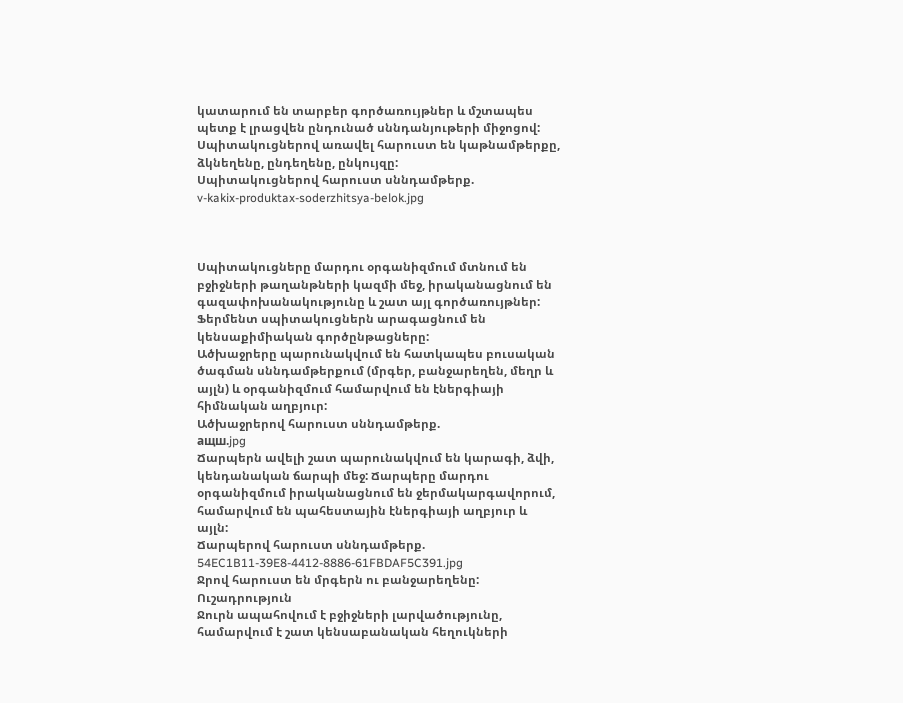կատարում են տարբեր գործառույթներ և մշտապես պետք է լրացվեն ընդունած սննդանյութերի միջոցով: Սպիտակուցներով առավել հարուստ են կաթնամթերքը, ձկնեղենը, ընդեղենը, ընկույզը:
Սպիտակուցներով հարուստ սննդամթերք.
v-kakix-produktax-soderzhitsya-belok.jpg



Սպիտակուցները մարդու օրգանիզմում մտնում են բջիջների թաղանթների կազմի մեջ, իրականացնում են գազափոխանակությունը և շատ այլ գործառույթներ: Ֆերմենտ սպիտակուցներն արագացնում են կենսաքիմիական գործընթացները:
Ածխաջրերը պարունակվում են հատկապես բուսական ծագման սննդամթերքում (մրգեր, բանջարեղեն, մեղր և այլն) և օրգանիզմում համարվում են էներգիայի հիմնական աղբյուր:
Ածխաջրերով հարուստ սննդամթերք.
ащш.jpg
Ճարպերն ավելի շատ պարունակվում են կարագի, ձվի, կենդանական ճարպի մեջ: Ճարպերը մարդու օրգանիզմում իրականացնում են ջերմակարգավորում, համարվում են պահեստային էներգիայի աղբյուր և այլն:
Ճարպերով հարուստ սննդամթերք.
54EC1B11-39E8-4412-8886-61FBDAF5C391.jpg
Ջրով հարուստ են մրգերն ու բանջարեղենը:
Ուշադրություն
Ջուրն ապահովում է բջիջների լարվածությունը, համարվում է շատ կենսաբանական հեղուկների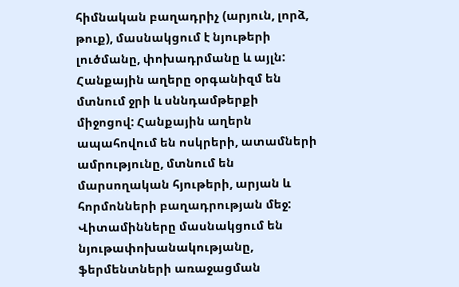հիմնական բաղադրիչ (արյուն, լորձ, թուք), մասնակցում է նյութերի լուծմանը, փոխադրմանը և այլն:
Հանքային աղերը օրգանիզմ են մտնում ջրի և սննդամթերքի միջոցով: Հանքային աղերն ապահովում են ոսկրերի, ատամների ամրությունը, մտնում են մարսողական հյութերի, արյան և հորմոնների բաղադրության մեջ:
Վիտամինները մասնակցում են նյութափոխանակությանը, ֆերմենտների առաջացման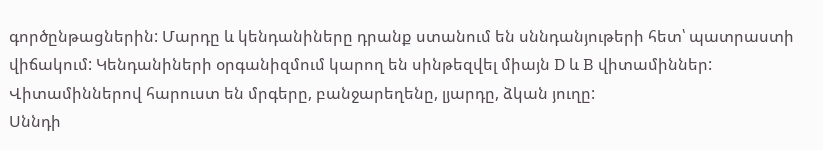գործընթացներին: Մարդը և կենդանիները դրանք ստանում են սննդանյութերի հետ՝ պատրաստի վիճակում: Կենդանիների օրգանիզմում կարող են սինթեզվել միայն D և B վիտամիններ: Վիտամիններով հարուստ են մրգերը, բանջարեղենը, լյարդը, ձկան յուղը:
Սննդի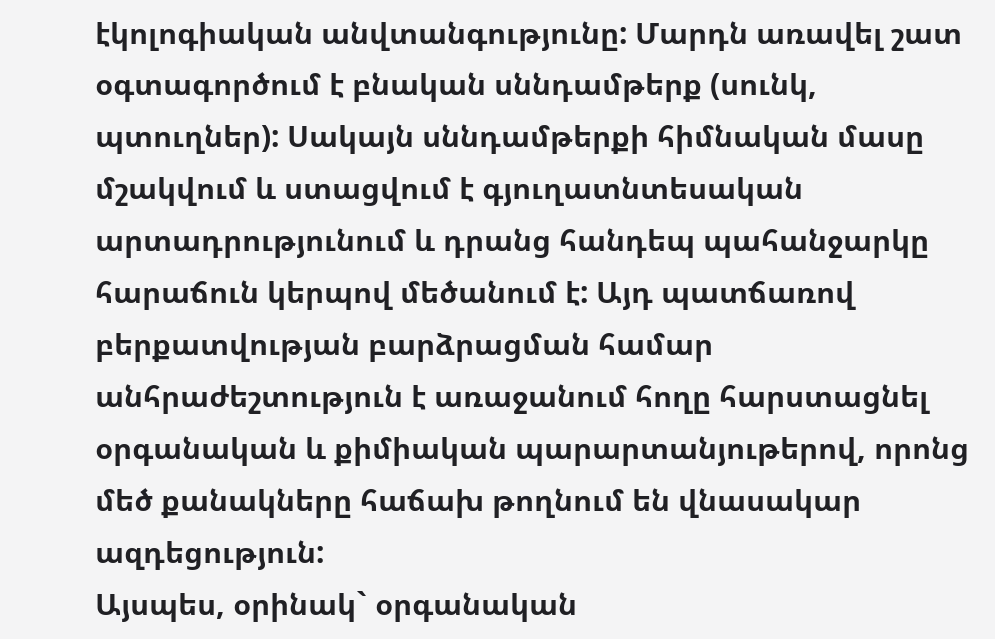էկոլոգիական անվտանգությունը: Մարդն առավել շատ օգտագործում է բնական սննդամթերք (սունկ, պտուղներ): Սակայն սննդամթերքի հիմնական մասը մշակվում և ստացվում է գյուղատնտեսական արտադրությունում և դրանց հանդեպ պահանջարկը հարաճուն կերպով մեծանում է: Այդ պատճառով բերքատվության բարձրացման համար անհրաժեշտություն է առաջանում հողը հարստացնել օրգանական և քիմիական պարարտանյութերով, որոնց մեծ քանակները հաճախ թողնում են վնասակար ազդեցություն:
Այսպես, օրինակ` օրգանական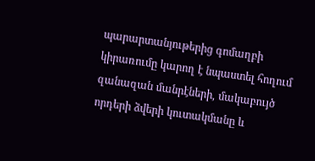պարարտանյութերից գոմաղբի կիրառումը կարող է նպաստել հողում զանազան մանրէների, մակաբույծ որդերի ձվերի կուտակմանը և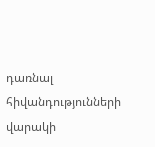դառնալ հիվանդությունների վարակի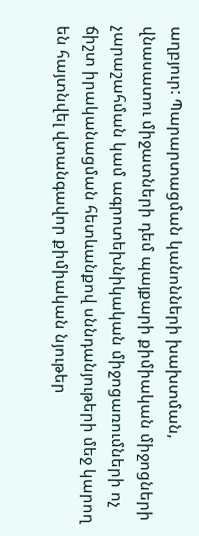աղբյուր: Պարարտացման կանոնների խախտման, վնասատու միջատների դեմ պայքարի քիմիական միջոցների չարաշահման կամ ագրոտեխնիկական միջոցառումների ոչ ճիշտ իրականացման հետևանքով սննդանյութերի մեջ կարող են հայտնվել վտանգավոր քիմիական նյութեր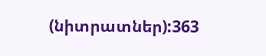(նիտրատներ):363